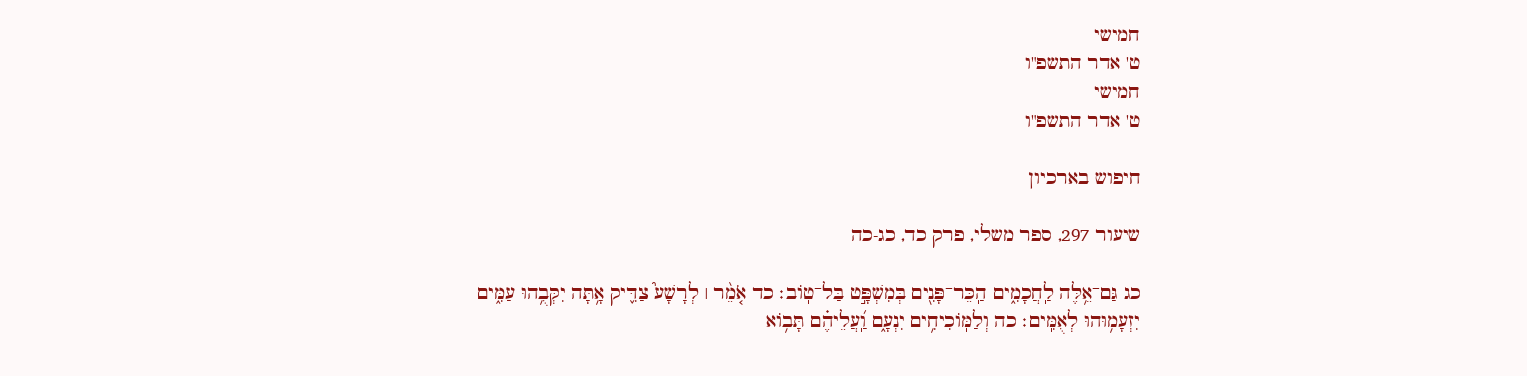חמישי
ט' אדר התשפ"ו
חמישי
ט' אדר התשפ"ו

חיפוש בארכיון

שיעור 297, ספר משלי, פרק כד, כג-כה

כג גַּם־אֵ֥לֶּה לַֽחֲכָמִ֑ים הַֽכֵּר־פָּנִ֖ים בְּמִשְׁפָּ֣ט בַּל־טֽוֹב׃ כד אֹ֤מֵ֨ר ׀ לְרָשָׁע֮ צַדִּ֪יק אָ֥תָּה יִקְּבֻ֥הוּ עַמִּ֑ים יִזְעָמ֥וּהוּ לְאֻמִּֽים׃ כה וְלַמּֽוֹכִיחִ֥ים יִנְעָ֑ם וַֽ֝עֲלֵיהֶ֗ם תָּב֥וֹא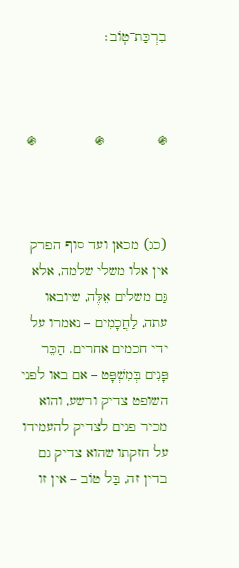בִרְכַּת־טֽוֹב׃



֍             ֍              ֍



(כג) מכאן ועד סוף הפרק אין אלו משלי שלמה, אלא גַּם משלים אֵלֶּה, שיובאו עתה, לַחֲכָמִים – נאמרו על ידי חכמים אחרים. הַכֵּר פָּנִים בְּמִשְׁפָּט – אם באו לפני השופט צדיק ורשע, והוא מכיר פנים לצדיק להעמידו על חזקתו שהוא צדיק גם בדין זה, בַּל טוֹב – אין זו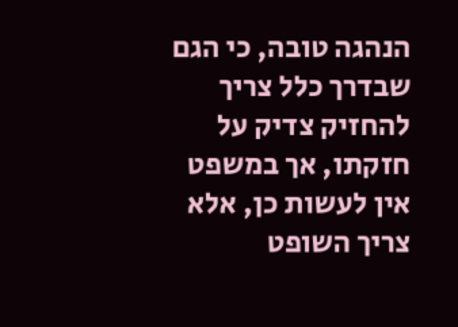הנהגה טובה, כי הגם שבדרך כלל צריך להחזיק צדיק על חזקתו, אך במשפט אין לעשות כן, אלא צריך השופט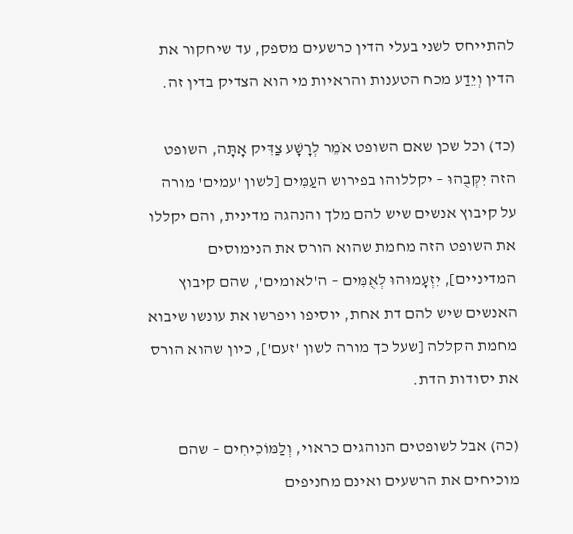להתייחס לשני בעלי הדין כרשעים מספק, עד שיחקור את הדין וְיֵדַע מכח הטענות והראיות מי הוא הצדיק בדין זה.

(כד) וכל שכן שאם השופט אֹמֵר לְרָשָׁע צַדִּיק אָתָּה, השופט הזה יִקְּבֻהוּ – יקללוהו בפירוש העַמִּים [לשון 'עמים' מורה על קיבוץ אנשים שיש להם מלך והנהגה מדינית, והם יקללו את השופט הזה מחמת שהוא הורס את הנימוסים המדיניים], יִזְעָמוּהוּ לְאֻמִּים – ה'לאומים', שהם קיבוץ האנשים שיש להם דת אחת, יוסיפו ויפרשו את עונשו שיבוא מחמת הקללה [שעל כך מורה לשון 'זעם'], כיון שהוא הורס את יסודות הדת.

(כה) אבל לשופטים הנוהגים כראוי, וְלַמּוֹכִיחִים – שהם מוכיחים את הרשעים ואינם מחניפים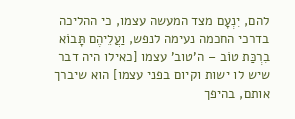להם, יִנְעָם מצד המעשה עצמו, כי ההליכה בדרכי החכמה נעימה לנפש, וַעֲלֵיהֶם תָּבוֹא בִרְכַּת טוֹב – ה'טוב' עצמו [כאילו היה דבר שיש לו ישות וקיום בפני עצמו] הוא שיברך אותם, בהיפך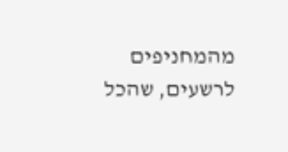מהמחניפים לרשעים, שהכל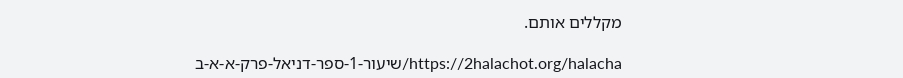מקללים אותם.

https://2halachot.org/halacha/שיעור-1-ספר-דניאל-פרק-א-א-ב